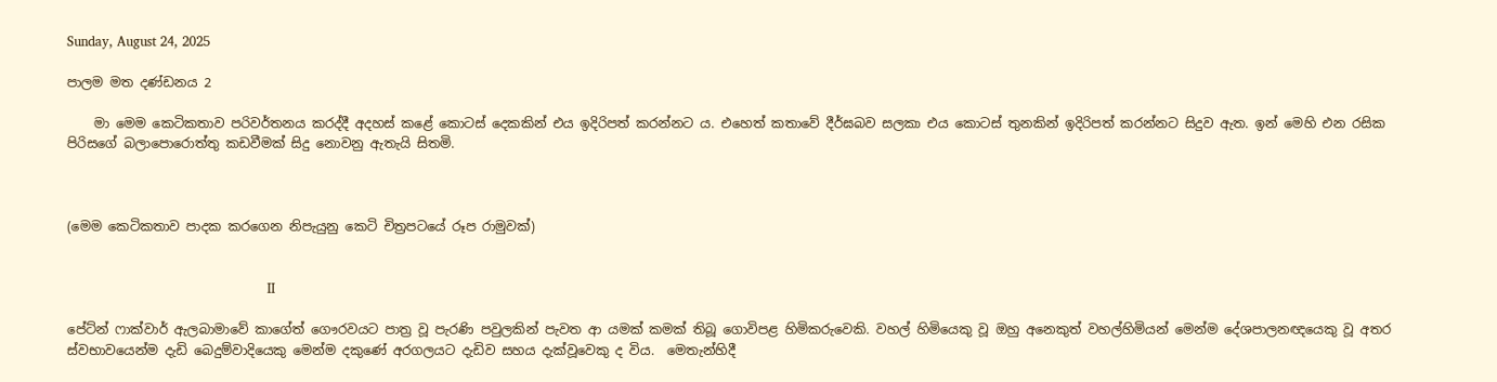Sunday, August 24, 2025

පාලම මත දණ්ඩනය 2

    මා මෙම කෙටිකතාව පරිවර්තනය කරද්දී අදහස් කළේ කොටස් දෙකකින් එය ඉදිරිපත් කරන්නට ය. එහෙත් කතාවේ දීර්ඝබව සලකා එය කොටස් තුනකින් ඉදිරිපත් කරන්නට සිදුව ඇත. ඉන් මෙහි එන රසික පිරිසගේ බලාපොරොත්තු කඩවීමක් සිදු නොවනු ඇතැයි සිතමි.



(මෙම කෙටිකතාව පාදක කරගෙන නිපැයුනු කෙටි චිත්‍රපටයේ රූප රාමුවක්)


                                                  II

පේට්න් ෆාක්වාර් ඇලබාමාවේ කාගේත් ගෞරවයට පාත්‍ර වූ පැරණි පවුලකින් පැවත ආ යමක් කමක් තිබූ ගොවිපළ හිමිකරුවෙකි. වහල් හිමියෙකු වූ ඔහු අනෙකුත් වහල්හිමියන් මෙන්ම දේශපාලනඥයෙකු වූ අතර ස්වභාවයෙන්ම දැඩි බෙදුම්වාදියෙකු මෙන්ම දකුණේ අරගලයට දැඩිව සහය දැක්වූවෙකු ද විය.  මෙතැන්හිදී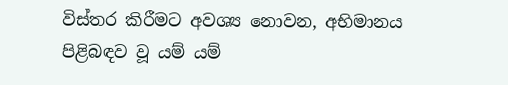විස්තර කිරීමට අවශ්‍ය නොවන, අභිමානය පිළිබඳව වූ යම් යම්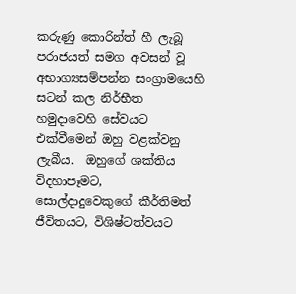කරුණු කොරින්ත් හී ලැබූ පරාජයත් සමග අවසන් වූ අභාග්‍යසම්පන්න සංග්‍රාමයෙහි සටන් කල නිර්භීත හමුදාවෙහි සේවයට එක්වීමෙන් ඔහු වළක්වනු ලැබීය.  ඔහුගේ ශක්තිය විදහාපෑමට, සොල්දාදුවෙකුගේ කීර්තිමත් ජීවිතයට, විශිෂ්ටත්වයට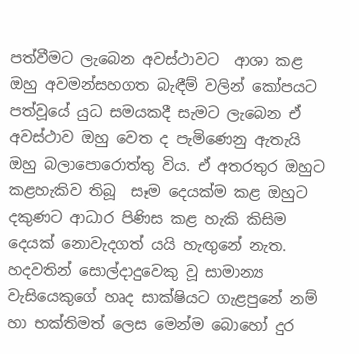පත්වීමට ලැබෙන අවස්ථාවට  ආශා කළ ඔහු අවමන්සහගත බැඳීම් වලින් කෝපයට පත්වූයේ යුධ සමයකදී සැමට ලැබෙන ඒ අවස්ථාව ඔහු වෙත ද පැමිණෙනු ඇතැයි ඔහු බලාපොරොත්තු විය. ඒ අතරතුර ඔහුට කළහැකිව තිබූ  සෑම දෙයක්ම කළ ඔහුට දකුණට ආධාර පිණිස කළ හැකි කිසිම දෙයක් නොවැදගත් යයි හැඟුනේ නැත. හදවතින් සොල්දාදුවෙකු වූ සාමාන්‍ය වැසියෙකුගේ හෘද සාක්ෂියට ගැළපුනේ නම් හා භක්තිමත් ලෙස මෙන්ම බොහෝ දුර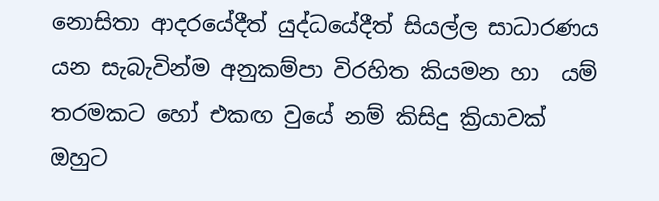නොසිතා ආදරයේදීත් යුද්ධයේදීත් සියල්ල සාධාරණය යන සැබැවින්ම අනුකම්පා විරහිත කියමන හා  යම් තරමකට හෝ එකඟ වුයේ නම් කිසිදු ක්‍රියාවක් ඔහුට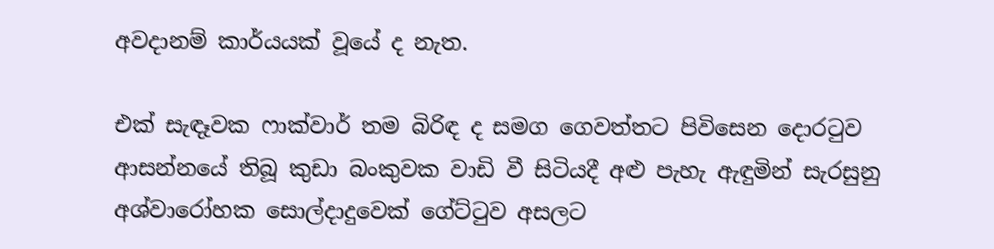අවදානම් කාර්යයක් වූයේ ද නැත.

එක් සැඳෑවක ෆාක්වාර් තම බිරිඳ ද සමග ගෙවත්තට පිවිසෙන දොරටුව ආසන්නයේ තිබූ කුඩා බංකුවක වාඩි වී සිටියදී අළු පැහැ ඇඳුමින් සැරසුනු අශ්වාරෝහක සොල්දාදුවෙක් ගේට්ටුව අසලට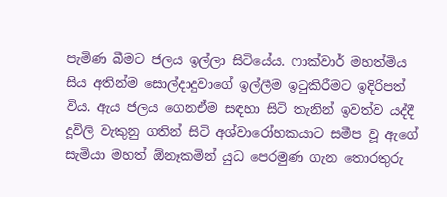පැමිණ බීමට ජලය ඉල්ලා සිටියේය. ෆාක්වාර් මහත්මිය සිය අතින්ම සොල්දාදුවාගේ ඉල්ලීම ඉටුකිරීමට ඉදිරිපත් විය. ඇය ජලය ගෙනඒම සඳහා සිටි තැනින් ඉවත්ව යද්දී දූවිලි වැකුනු ගතින් සිටි අශ්වාරෝහකයාට සමීප වූ ඇගේ සැමියා මහත් ඕනෑකමින් යුධ පෙරමුණ ගැන තොරතුරු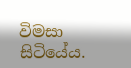විමසා සිටියේය.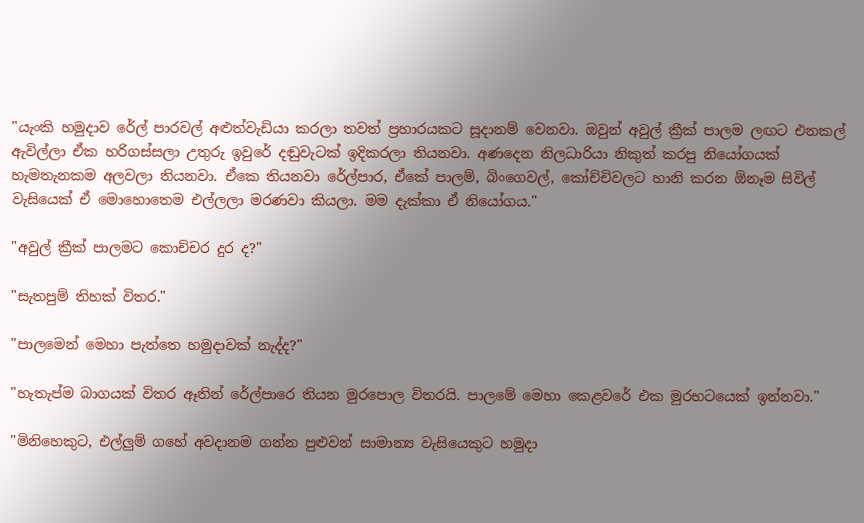"යැංකි හමුදාව රේල් පාරවල් අළුත්වැඩියා කරලා තවත් ප්‍රහාරයකට සූදානම් වෙනවා. ඔවුන් අවුල් ක්‍රීක් පාලම ලඟට එනකල් ඇවිල්ලා ඒක හරිගස්සලා උතුරු ඉවුරේ දඬුවැටක් ඉදිකරලා තියනවා. අණදෙන නිලධාරියා නිකුත් කරපු නියෝගයක් හැමතැනකම අලවලා තියනවා. ඒකෙ තියනවා රේල්පාර, ඒකේ පාලම්, බිංගෙවල්, කෝච්චිවලට හානි කරන ඕනෑම සිවිල් වැසියෙක් ඒ මොහොතෙම එල්ලලා මරණවා කියලා. මම දැක්කා ඒ නියෝගය."

"අවුල් ක්‍රීක් පාලමට කොච්චර දුර ද?"

"සැතපුම් තිහක් විතර."

"පාලමෙන් මෙහා පැත්තෙ හමුදාවක් නැද්ද?"

"හැතැප්ම බාගයක් විතර ඈතින් රේල්පාරෙ තියන මුරපොල විතරයි. පාලමේ මෙහා කෙළවරේ එක මුරභටයෙක් ඉන්නවා."

"මිනිහෙකුට, එල්ලුම් ගහේ අවදානම ගන්න පුළුවන් සාමාන්‍ය වැසියෙකුට හමුදා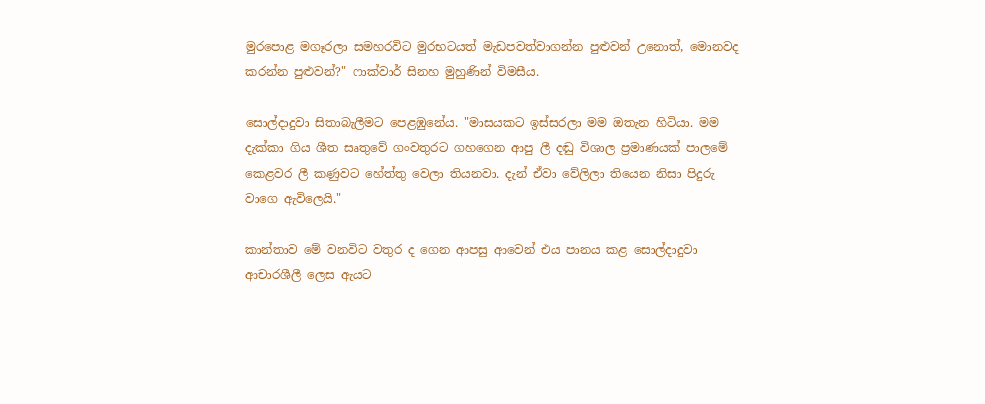මුරපොළ මගෑරලා සමහරවිට මුරභටයත් මැඩපවත්වාගන්න පුළුවන් උනොත්, මොනවද කරන්න පුළුවන්?" ෆාක්වාර් සිනහ මුහුණින් විමසීය.

සොල්දාදුවා සිතාබැලීමට පෙළඹුනේය. "මාසයකට ඉස්සරලා මම ඔතැන හිටියා. මම දැක්කා ගිය ශීත සෘතුවේ ගංවතුරට ගහගෙන ආපු ලී දඬු විශාල ප්‍රමාණයක් පාලමේ කෙළවර ලී කණුවට හේත්තු වෙලා තියනවා. දැන් ඒවා වේලිලා තියෙන නිසා පිදුරු වාගෙ ඇවිලෙයි."

කාන්තාව මේ වනවිට වතුර ද ගෙන ආපසු ආවෙන් එය පානය කළ සොල්දාදුවා ආචාරශීලී ලෙස ඇයට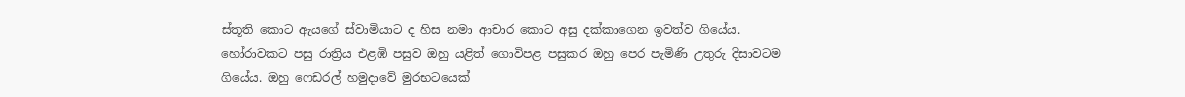ස්තූති කොට ඇයගේ ස්වාමියාට ද හිස නමා ආචාර කොට අසු දක්කාගෙන ඉවත්ව ගියේය. හෝරාවකට පසු රාත්‍රිය එළඹි පසුව ඔහු යළිත් ගොවිපළ පසුකර ඔහු පෙර පැමිණි උතුරු දිසාවටම ගියේය. ඔහු ෆෙඩරල් හමුදාවේ මුරභටයෙක්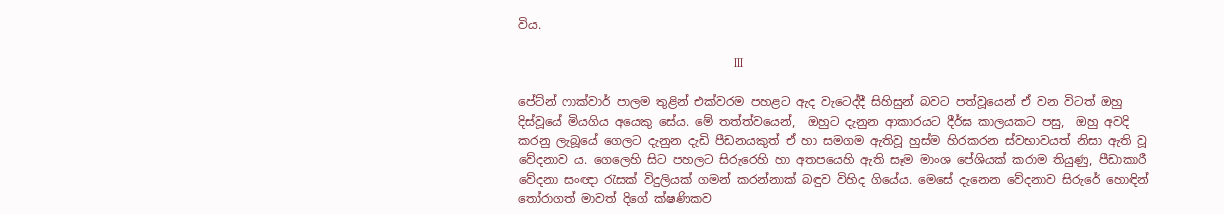විය.

                                                      III

පේට්න් ෆාක්වාර් පාලම තුළින් එක්වරම පහළට ඇද වැටෙද්දී සිහිසුන් බවට පත්වූයෙන් ඒ වන විටත් ඔහු දිස්වූයේ මියගිය අයෙකු සේය. මේ තත්ත්වයෙන්,  ඔහුට දැනුන ආකාරයට දීර්ඝ කාලයකට පසු,  ඔහු අවදි කරනු ලැබූයේ ගෙලට දැනුන දැඩි පීඩනයකුත් ඒ හා සමගම ඇතිවූ හුස්ම හිරකරන ස්වභාවයත් නිසා ඇති වූ වේදනාව ය. ගෙලෙහි සිට පහලට සිරුරෙහි හා අතපයෙහි ඇති සෑම මාංශ පේශියක් කරාම තියුණු, පීඩාකාරී වේදනා සංඥා රැසක් විදුලියක් ගමන් කරන්නාක් බඳුව විහිද ගියේය. මෙසේ දැනෙන වේදනාව සිරුරේ හොඳින් තෝරාගත් මාවත් දිගේ ක්ෂණිකව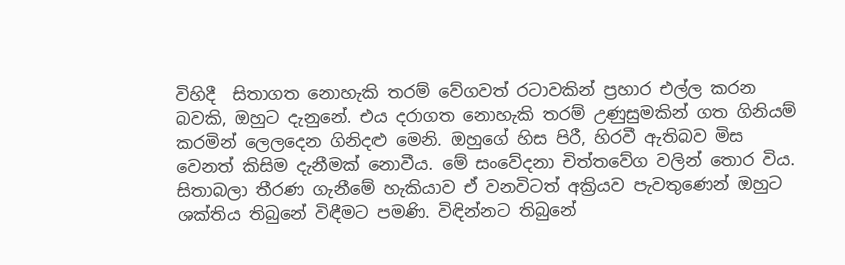විහිදී  සිතාගත නොහැකි තරම් වේගවත් රටාවකින් ප්‍රහාර එල්ල කරන බවකි, ඔහුට දැනුනේ. එය දරාගත නොහැකි තරම් උණුසුමකින් ගත ගිනියම් කරමින් ලෙලදෙන ගිනිදළු මෙනි. ඔහුගේ හිස පිරී, හිරවී ඇතිබව මිස වෙනත් කිසිම දැනීමක් නොවීය. මේ සංවේදනා චිත්තවේග වලින් තොර විය. සිතාබලා තීරණ ගැනීමේ හැකියාව ඒ වනවිටත් අක්‍රියව පැවතුණෙන් ඔහුට ශක්තිය තිබුනේ විඳීමට පමණි. විඳින්නට තිබුනේ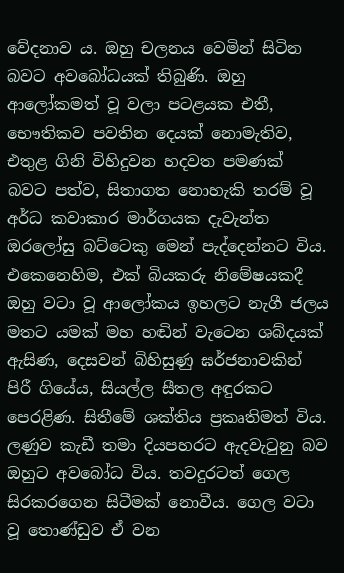වේදනාව ය. ඔහු චලනය වෙමින් සිටින බවට අවබෝධයක් තිබුණි. ඔහු ආලෝකමත් වූ වලා පටළයක එතී, භෞතිකව පවතින දෙයක් නොමැතිව, එතුළ ගිනි විහිදුවන හදවත පමණක් බවට පත්ව, සිතාගත නොහැකි තරම් වූ අර්ධ කවාකාර මාර්ගයක දැවැන්ත ඔරලෝසු බට්ටෙකු මෙන් පැද්දෙන්නට විය. එකෙනෙහිම, එක් බියකරු නිමේෂයකදී  ඔහු වටා වූ ආලෝකය ඉහලට නැගී ජලය මතට යමක් මහ හඬින් වැටෙන ශබ්දයක් ඇසිණ, දෙසවන් බිහිසුණු ඝර්ජනාවකින් පිරී ගියේය, සියල්ල සීතල අඳුරකට පෙරළිණ. සිතීමේ ශක්තිය ප්‍රකෘතිමත් විය. ලණුව කැඩී තමා දියපහරට ඇදවැටුනු බව ඔහුට අවබෝධ විය. තවදුරටත් ගෙල සිරකරගෙන සිටීමක් නොවීය. ගෙල වටා වූ තොණ්ඩුව ඒ වන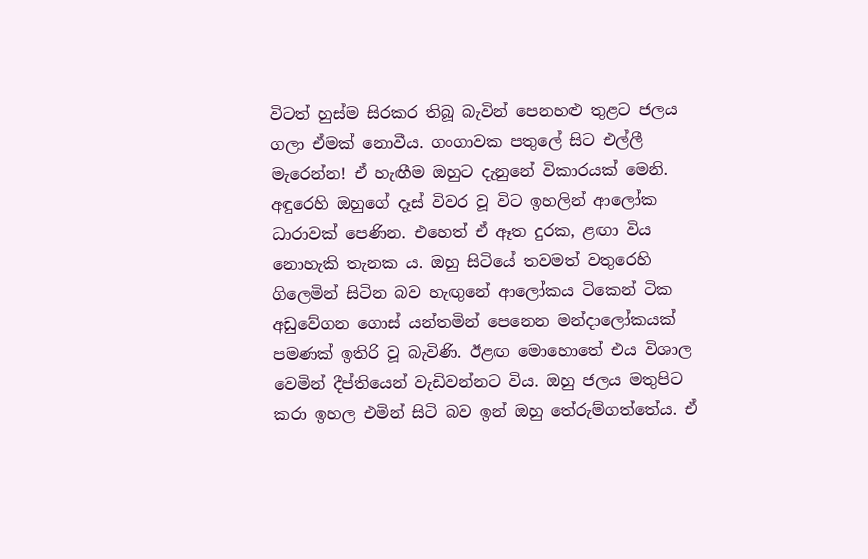විටත් හුස්ම සිරකර තිබූ බැවින් පෙනහළු තුළට ජලය ගලා ඒමක් නොවීය. ගංගාවක පතුලේ සිට එල්ලී මැරෙන්න! ඒ හැඟීම ඔහුට දැනුනේ විකාරයක් මෙනි. අඳුරෙහි ඔහුගේ දෑස් විවර වූ විට ඉහලින් ආලෝක ධාරාවක් පෙණින. එහෙත් ඒ ඈත දුරක, ළඟා විය නොහැකි තැනක ය. ඔහු සිටියේ තවමත් වතුරෙහි ගිලෙමින් සිටින බව හැඟුනේ ආලෝකය ටිකෙන් ටික අඩුවේගන ගොස් යන්තමින් පෙනෙන මන්දාලෝකයක් පමණක් ඉතිරි වූ බැවිණි. ඊළඟ මොහොතේ එය විශාල වෙමින් දීප්තියෙන් වැඩිවන්නට විය. ඔහු ජලය මතුපිට කරා ඉහල එමින් සිටි බව ඉන් ඔහු තේරුම්ගත්තේය. ඒ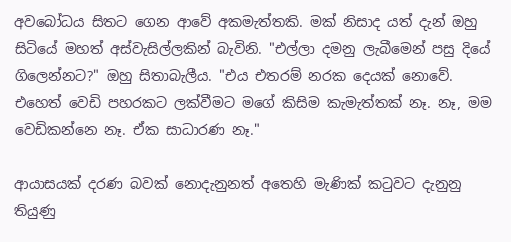අවබෝධය සිතට ගෙන ආවේ අකමැත්තකි. මක් නිසාද යත් දැන් ඔහු සිටියේ මහත් අස්වැසිල්ලකින් බැවිනි. "එල්ලා දමනු ලැබීමෙන් පසු දියේ ගිලෙන්නට?" ඔහු සිතාබැලීය. "එය එතරම් නරක දෙයක් නොවේ. එහෙත් වෙඩි පහරකට ලක්වීමට මගේ කිසිම කැමැත්තක් නෑ. නෑ, මම වෙඩිකන්නෙ නෑ. ඒක සාධාරණ නෑ."

ආයාසයක් දරණ බවක් නොදැනුනත් අතෙහි මැණික් කටුවට දැනුනු තියුණු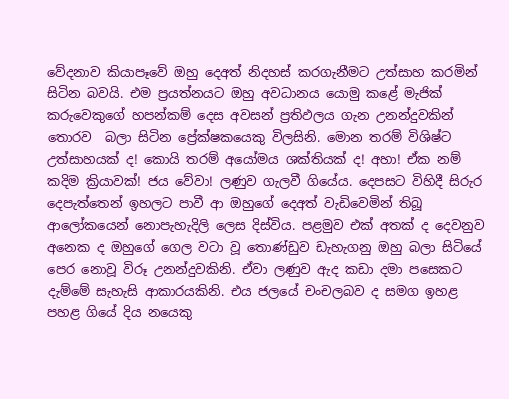වේදනාව කියාපෑවේ ඔහු දෙඅත් නිදහස් කරගැනීමට උත්සාහ කරමින් සිටින බවයි. එම ප්‍රයත්නයට ඔහු අවධානය යොමු කළේ මැජික් කරුවෙකුගේ හපන්කම් දෙස අවසන් ප්‍රතිඵලය ගැන උනන්දුවකින් තොරව  බලා සිටින ප්‍රේක්ෂකයෙකු විලසිනි. මොන තරම් විශිෂ්ට උත්සාහයක් ද! කොයි තරම් අයෝමය ශක්තියක් ද! අහා! ඒක නම් කදිම ක්‍රියාවක්! ජය වේවා! ලණුව ගැලවී ගියේය. දෙපසට විහිදී සිරුර දෙපැත්තෙන් ඉහලට පාවී ආ ඔහුගේ දෙඅත් වැඩිවෙමින් තිබූ ආලෝකයෙන් නොපැහැදිලි ලෙස දිස්විය. පළමුව එක් අතක් ද දෙවනුව අනෙක ද ඔහුගේ ගෙල වටා වූ තොණ්ඩුව ඩැහැගනු ඔහු බලා සිටියේ පෙර නොවූ විරූ උනන්දුවකිනි. ඒවා ලණුව ඇද කඩා දමා පසෙකට දැම්මේ සැහැසි ආකාරයකිනි. එය ජලයේ චංචලබව ද සමග ඉහළ පහළ ගියේ දිය නයෙකු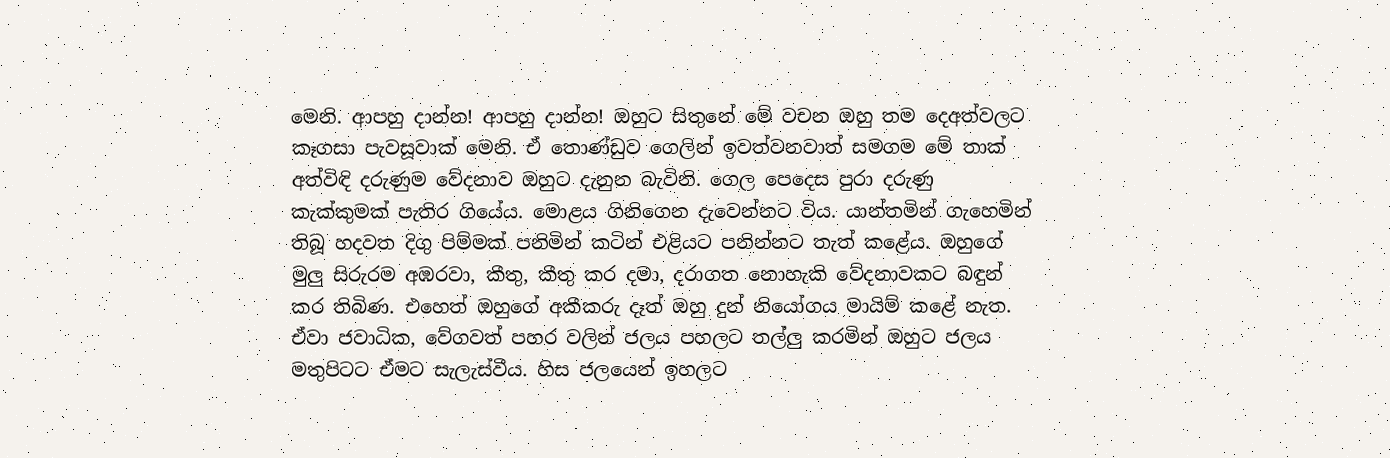මෙනි. ආපහු දාන්න! ආපහු දාන්න! ඔහුට සිතුනේ මේ වචන ඔහු තම දෙඅත්වලට කෑගසා පැවසූවාක් මෙනි. ඒ තොණ්ඩුව ගෙලින් ඉවත්වනවාත් සමගම මේ තාක් අත්විඳි දරුණුම වේදනාව ඔහුට දැනුන බැවිනි. ගෙල පෙදෙස පුරා දරුණු කැක්කුමක් පැතිර ගියේය. මොළය ගිනිගෙන දැවෙන්නට විය. යාන්තමින් ගැහෙමින් තිබූ හදවත දිගු පිම්මක් පනිමින් කටින් එළියට පනින්නට තැත් කළේය. ඔහුගේ මුලු සිරුරම අඹරවා, කීතු, කීතු කර දමා, දරාගත නොහැකි වේදනාවකට බඳුන් කර තිබිණ. එහෙත් ඔහුගේ අකීකරු දෑත් ඔහු දුන් නියෝගය මායිම් කළේ නැත. ඒවා ජවාධික, වේගවත් පහර වලින් ජලය පහලට තල්ලු කරමින් ඔහුට ජලය මතුපිටට ඒමට සැලැස්වීය. හිස ජලයෙන් ඉහලට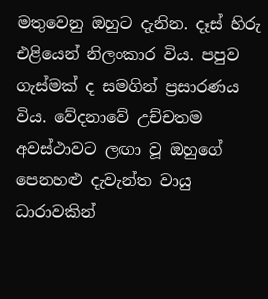මතුවෙනු ඔහුට දැනින. දෑස් හිරු එළියෙන් නිලංකාර විය. පපුව ගැස්මක් ද සමගින් ප්‍රසාරණය විය. වේදනාවේ උච්චතම අවස්ථාවට ලඟා වූ ඔහුගේ පෙනහළු දැවැන්ත වායු ධාරාවකින්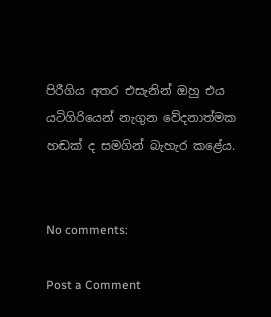පිරීගිය අතර එසැනින් ඔහු එය යටිගිරියෙන් නැගුන වේදනාත්මක හඬක් ද සමගින් බැහැර කළේය.


No comments:

Post a Comment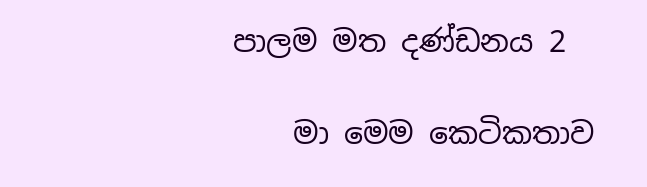පාලම මත දණ්ඩනය 2

    මා මෙම කෙටිකතාව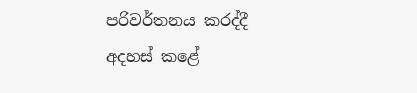පරිවර්තනය කරද්දී අදහස් කළේ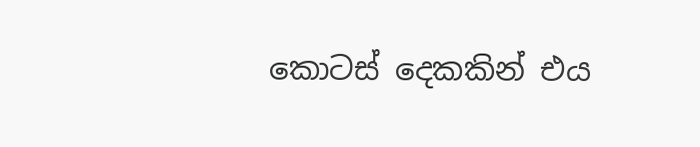කොටස් දෙකකින් එය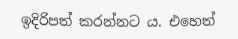ඉදිරිපත් කරන්නට ය. එහෙත්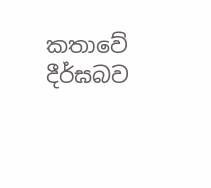කතාවේ දීර්ඝබව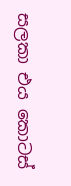සලකා එය කොටස්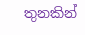තුනකින්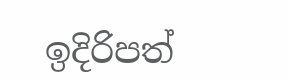ඉදිරිපත්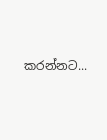කරන්නට...